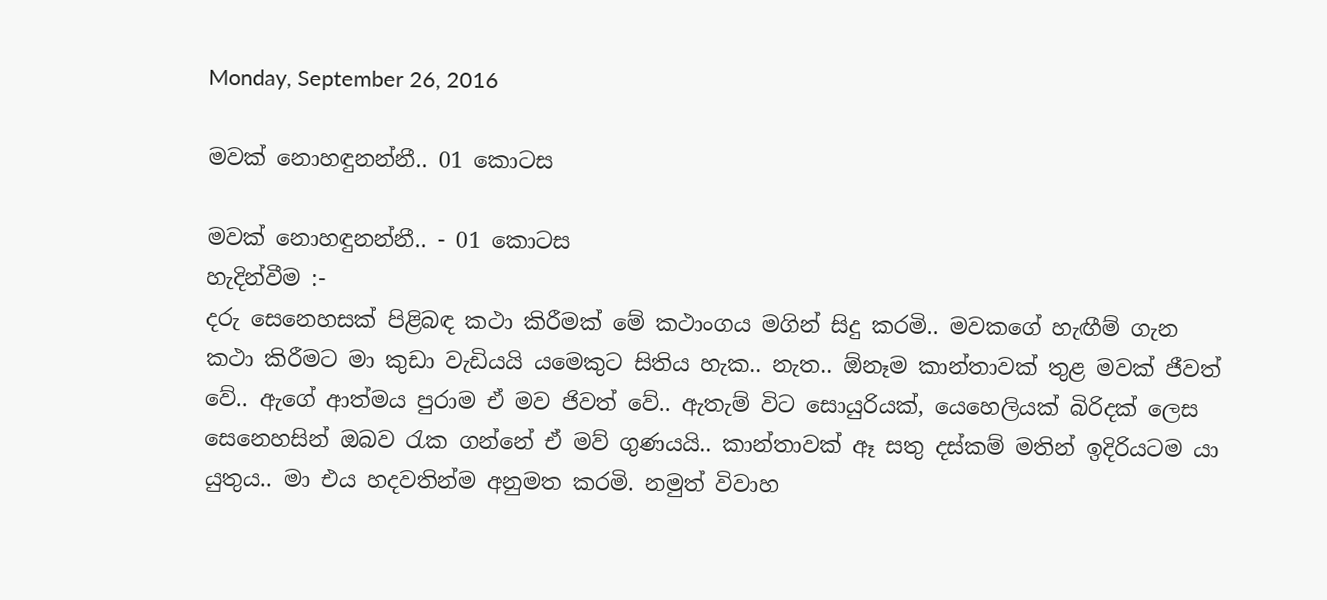Monday, September 26, 2016

මවක් නොහඳුනන්නී.. 01 කොටස

මවක් නොහඳුනන්නී.. - 01 කොටස
හැදින්වීම :-
දරු සෙනෙහසක් පිළිබඳ කථා කිරීමක් මේ කථාංගය මගින් සිදු කරමි.. මවකගේ හැඟීම් ගැන කථා කිරීමට මා කුඩා වැඩියයි යමෙකුට සිතිය හැක.. නැත.. ඕනෑම කාන්තාවක් තුළ මවක් ජීවත් වේ.. ඇගේ ආත්මය පුරාම ඒ මව ජිවත් වේ.. ඇතැම් විට සොයුරියක්, යෙහෙලියක් බිරිදක් ලෙස සෙනෙහසින් ඔබව රැක ගන්නේ ඒ මව් ගුණයයි.. කාන්තාවක් ඈ සතු දස්කම් මතින් ඉදිරියටම යා යුතුය.. මා එය හදවතින්ම අනුමත කරමි. නමුත් විවාහ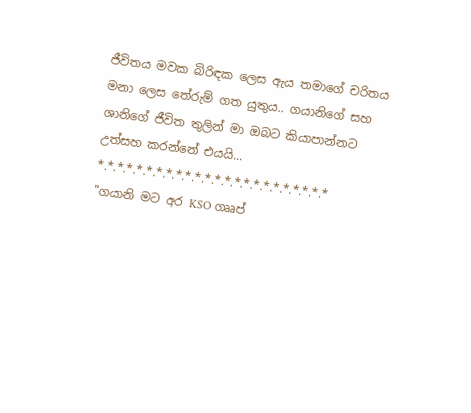ජීවිතය මවක බිරිඳක ලෙස ඇය තමාගේ චරිතය මනා ලෙස තේරුම් ගත යුතුය.. ගයානිගේ සහ ශානිගේ ජීවිත තුලින් මා ඔබට කියාපාන්නට උත්සහ කරන්නේ එයයි...
*.*.*.*.*.*.*.*.*.*.*.*.*.*.*.*.*.*.*.*.*.*.*.*
"ගයානි මට අර KSO ගෲප්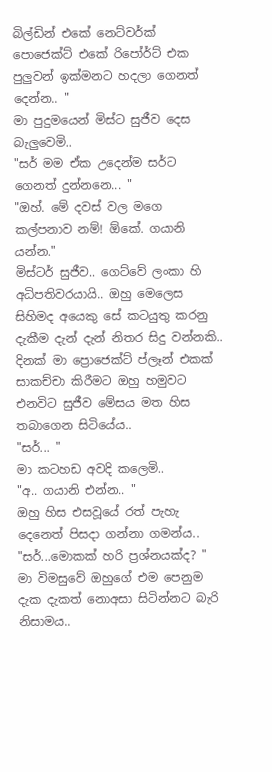බිල්ඩින් එකේ නෙට්වර්ක් පොජෙක්ට් එකේ රිපෝර්ට් එක පුලුවන් ඉක්මනට හදලා ගෙනත් දෙන්න.. "
මා පුදුමයෙන් මිස්ට සුජීව දෙස බැලුවෙමි..
"සර් මම ඒක උදෙන්ම සර්ට ගෙනත් දුන්නනෙ... "
"ඔහ්. මේ දවස් වල මගෙ කල්පනාව නම්! ඕකේ. ගයානි යන්න."
මිස්ටර් සුජීව.. ගෙට්වේ ලංකා හි අධිපතිවරයායි.. ඔහු මෙලෙස සිහිමද අයෙකු සේ කටයුතු කරනු දැකීම දැන් දැන් නිතර සිදු වන්නකි..
දිනක් මා ප්‍රොජෙක්ට් ප්ලෑන් එකක් සාකච්චා කිරීමට ඔහු හමුවට එනවිට සුජීව මේසය මත හිස තබාගෙන සිටියේය..
"සර්... "
මා කටහඩ අවදි කලෙමි..
"අ.. ගයානි එන්න.. "
ඔහු හිස එසවූයේ රත් පැහැ දෙනෙත් පිසදා ගන්නා ගමන්ය..
"සර්...මොකක් හරි ප්‍රශ්නයක්ද? "
මා විමසුවේ ඔහුගේ එම පෙනුම දැක දැකත් නොඅසා සිටින්නට බැරි නිසාමය..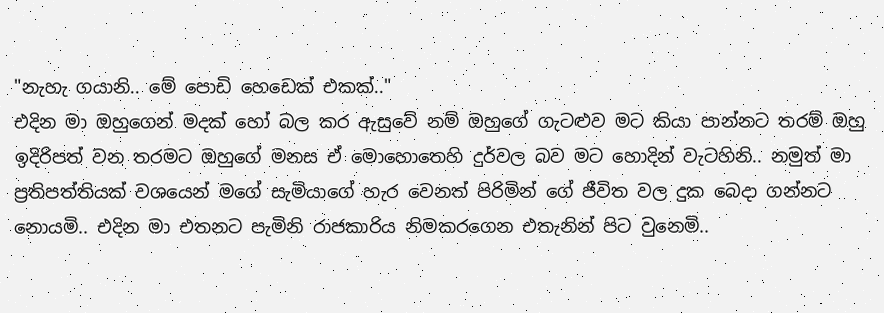"නැහැ ගයානි.. මේ පොඩි හෙඩෙක් එකක්.."
එදින මා ඔහුගෙන් මදක් හෝ බල කර ඇසුවේ නම් ඔහුගේ ගැටළුව මට කියා පාන්නට තරම් ඔහු ඉදිරිපත් වන තරමට ඔහුගේ මනස ඒ මොහොතෙහි දුර්වල බව මට හොදින් වැටහිනි.. නමුත් මා ප්‍රතිපත්තියක් වශයෙන් මගේ සැමියාගේ හැර වෙනත් පිරිමින් ගේ ජීවිත වල දුක බෙදා ගන්නට නොයමි.. එදින මා එතනට පැමිනි රාජකාරිය නිමකරගෙන එතැනින් පිට වුනෙමි..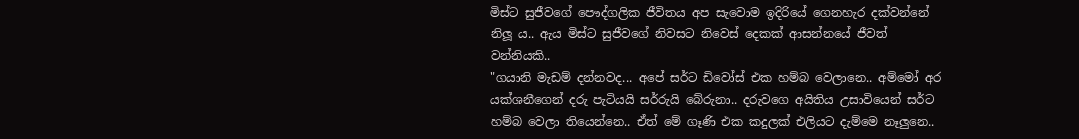මිස්ට සුජීවගේ පෞද්ගලික ජීවිතය අප සැවොම ඉදිරියේ ගෙනහැර දක්වන්නේ නිලූ ය.. ඇය මිස්ට සුජීවගේ නිවසට නිවෙස් දෙකක් ආසන්නයේ ජීවත් වන්නියකි..
"ගයානි මැඩම් දන්නවද... අපේ සර්ට ඩිවෝස් එක හම්බ වෙලානෙ.. අම්මෝ අර යක්ශනීගෙන් දරු පැටියයි සර්රුයි බේරුනා.. දරුවගෙ අයිතිය උසාවියෙන් සර්ට හම්බ වෙලා තියෙන්නෙ.. ඒත් මේ ගෑණි එක කදුලක් එලියට දැම්මෙ නෑලුනෙ..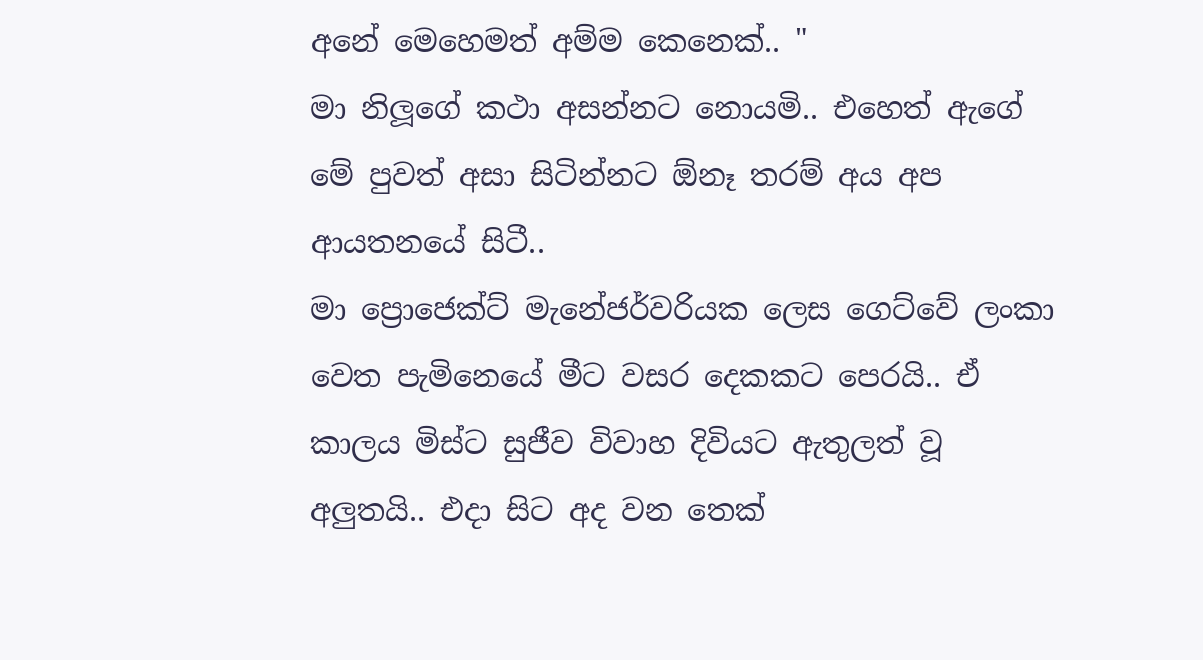අනේ මෙහෙමත් අම්ම කෙනෙක්.. "
මා නිලූගේ කථා අසන්නට නොයමි.. එහෙත් ඇගේ මේ පුවත් අසා සිටින්නට ඕනෑ තරම් අය අප ආයතනයේ සිටී..
මා ප්‍රොජෙක්ට් මැනේජර්වරියක ලෙස ගෙට්වේ ලංකා වෙත පැමිනෙයේ මීට වසර දෙකකට පෙරයි.. ඒ කාලය මිස්ට සුජීව විවාහ දිවියට ඇතුලත් වූ අලුතයි.. එදා සිට අද වන තෙක්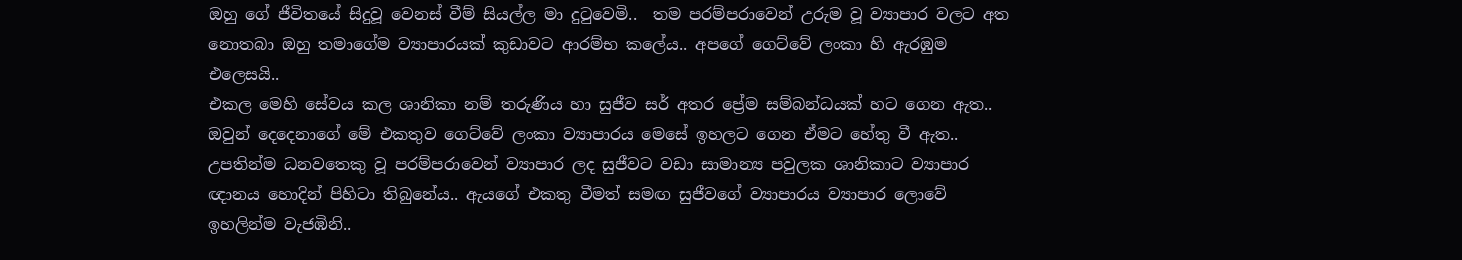ඔහු ගේ ජීවිතයේ සිදුවූ වෙනස් වීම් සියල්ල මා දුටුවෙමි..  තම පරම්පරාවෙන් උරුම වූ ව්‍යාපාර වලට අත නොතබා ඔහු තමාගේම ව්‍යාපාරයක් කුඩාවට ආරම්භ කලේය.. අපගේ ගෙට්වේ ලංකා හි ඇරඹුම එලෙසයි..
එකල මෙහි සේවය කල ශානිකා නම් තරුණිය හා සුජීව සර් අතර ප්‍රේම සම්බන්ධයක් හට ගෙන ඇත.. ඔවුන් දෙදෙනාගේ මේ එකතුව ගෙට්වේ ලංකා ව්‍යාපාරය මෙසේ ඉහලට ගෙන ඒමට හේතු වී ඇත.. උපතින්ම ධනවතෙකු වූ පරම්පරාවෙන් ව්‍යාපාර ලද සුජීවට වඩා සාමාන්‍ය පවුලක ශානිකාට ව්‍යාපාර ඥානය හොදින් පිහිටා තිබුනේය.. ඇයගේ එකතු වීමත් සමඟ සුජීවගේ ව්‍යාපාරය ව්‍යාපාර ලොවේ ඉහලින්ම වැජඹිනි..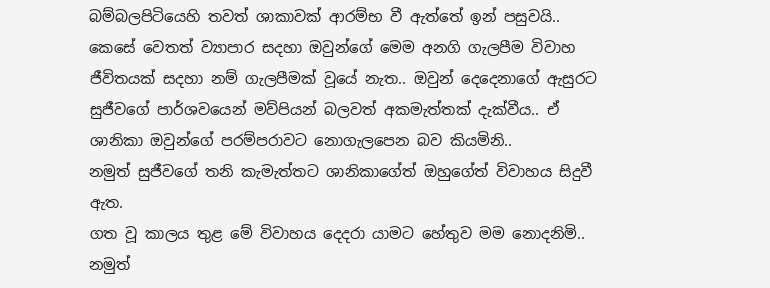බම්බලපිටියෙහි තවත් ශාකාවක් ආරම්භ වී ඇත්තේ ඉන් පසුවයි..
කෙසේ වෙතත් ව්‍යාපාර සදහා ඔවුන්ගේ මෙම අනගි ගැලපීම විවාහ ජීවිතයක් සදහා නම් ගැලපීමක් වූයේ නැත.. ඔවුන් දෙදෙනාගේ ඇසුරට සුජීවගේ පාර්ශවයෙන් මව්පියන් බලවත් අකමැත්තක් දැක්වීය.. ඒ ශානිකා ඔවුන්ගේ පරම්පරාවට නොගැලපෙන බව කියමිනි..
නමුත් සුජීවගේ තනි කැමැත්තට ශානිකාගේත් ඔහුගේත් විවාහය සිදුවී ඇත.
ගත වූ කාලය තුළ මේ විවාහය දෙදරා යාමට හේතුව මම නොදනිමි.. නමුත්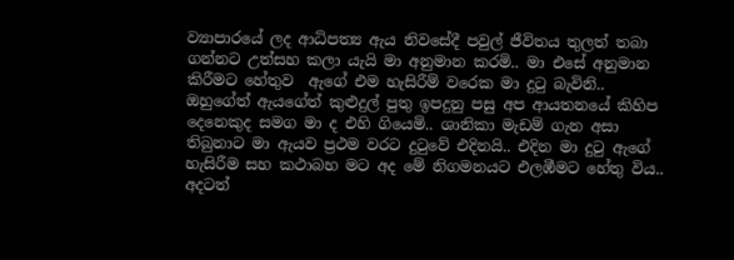ව්‍යාපාරයේ ලද ආධිපත්‍ය ඇය නිවසේදී පවුල් ජීවිතය තුලත් තබා  ගන්නට උත්සහ කලා යැයි මා අනුමාන කරමි.. මා එසේ අනුමාන කිරීමට හේතුව  ඇගේ එම හැසිරීම් වරෙක මා දුටු බැවිනි..
ඔහුගේත් ඇයගේත් කුළුදුල් පුතු ඉපදුනු පසු අප ආයතනයේ කිහිප දෙනෙකුද සමග මා ද එහි ගියෙමි.. ශානිකා මැඩම් ගැන අසා තිබුනාට මා ඇයව ප්‍රථම වරට දුටුවේ එදිනයි.. එදින මා දුටු ඇගේ හැසිරීම සහ කථාබහ මට අද මේ නිගමනයට එලඹීමට හේතු විය..
අදටත්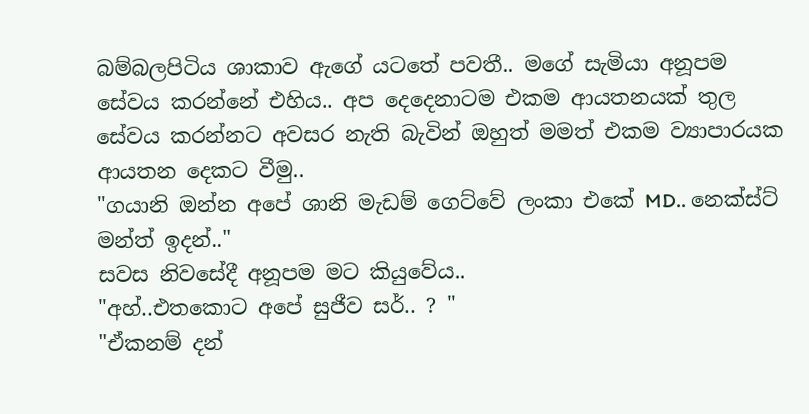බම්බලපිටිය ශාකාව ඇගේ යටතේ පවතී.. මගේ සැමියා අනූපම සේවය කරන්නේ එහිය.. අප දෙදෙනාටම එකම ආයතනයක් තුල සේවය කරන්නට අවසර නැති බැවින් ඔහුත් මමත් එකම ව්‍යාපාරයක ආයතන දෙකට වීමු..
"ගයානි ඔන්න අපේ ශානි මැඩම් ගෙට්වේ ලංකා එකේ MD.. නෙක්ස්ට් මන්ත් ඉදන්.."
සවස නිවසේදී අනූපම මට කියුවේය..
"අහ්..එතකොට අපේ සුජීව සර්.. ? "
"ඒකනම් දන්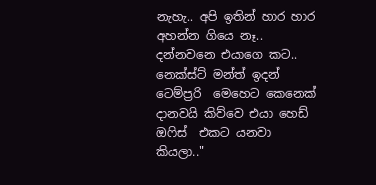නැහැ.. අපි ඉතින් හාර හාර අහන්න ගියෙ නෑ.. දන්නවනෙ එයාගෙ කට.. නෙක්ස්ට් මන්ත් ඉදන් ටෙම්ප්‍රරි  මෙහෙට කෙනෙක් දානවයි කිව්වෙ එයා හෙඩ් ඔෆිස්  එකට යනවා කියලා.."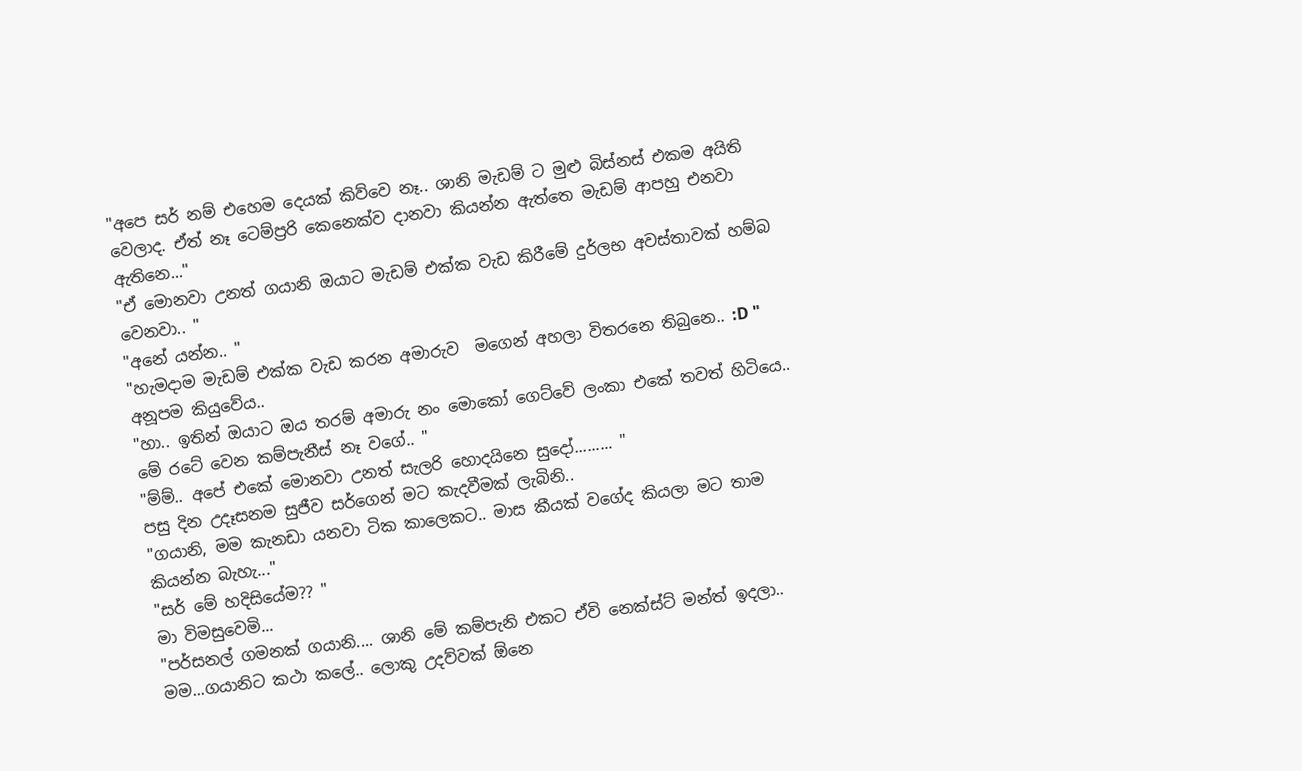"අපෙ සර් නම් එහෙම දෙයක් කිව්වෙ නෑ.. ශානි මැඩම් ට මුළු බිස්නස් එකම අයිති වෙලාද. ඒත් නෑ ටෙම්ප්‍රරි කෙනෙක්ව දානවා කියන්න ඇත්තෙ මැඩම් ආපහු එනවා ඇතිනෙ..."
"ඒ මොනවා උනත් ගයානි ඔයාට මැඩම් එක්ක වැඩ කිරීමේ දුර්ලභ අවස්තාවක් හම්බ වෙනවා.. "
"අනේ යන්න.. "
"හැමදාම මැඩම් එක්ක වැඩ කරන අමාරුව  මගෙන් අහලා විතරනෙ තිබුනෙ.. :D "
අනූපම කියුවේය..
"හා.. ඉතින් ඔයාට ඔය තරම් අමාරු නං මොකෝ ගෙට්වේ ලංකා එකේ තවත් හිටියෙ.. මේ රටේ වෙන කම්පැනීස් නෑ වගේ.. "
"ම්ම්.. අපේ එකේ මොනවා උනත් සැලරි හොදයිනෙ සුදෝ......... "
පසු දින උදෑසනම සුජීව සර්ගෙන් මට කැදවීමක් ලැබිනි..
"ගයානි, මම කැනඩා යනවා ටික කාලෙකට.. මාස කීයක් වගේද කියලා මට තාම කියන්න බැහැ..."
"සර් මේ හදිසියේම?? "
මා විමසුවෙමි...
"පර්සනල් ගමනක් ගයානි.... ශානි මේ කම්පැනි එකට ඒවි නෙක්ස්ට් මන්ත් ඉදලා..
මම...ගයානිට කථා කලේ.. ලොකු උදව්වක් ඕනෙ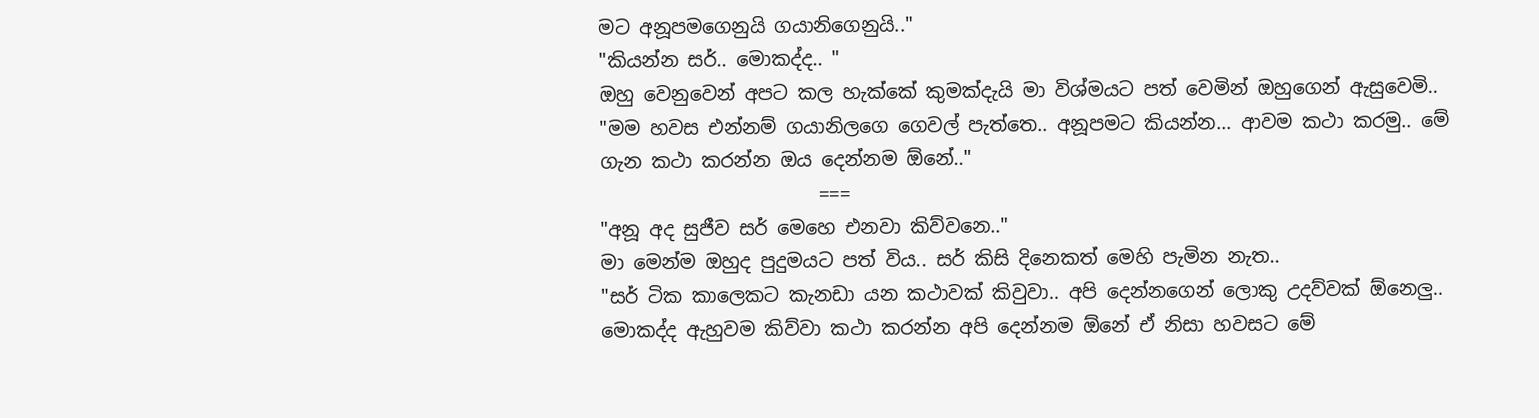මට අනූපමගෙනුයි ගයානිගෙනුයි.."
"කියන්න සර්.. මොකද්ද.. "
ඔහු වෙනුවෙන් අපට කල හැක්කේ කුමක්දැයි මා විශ්මයට පත් වෙමින් ඔහුගෙන් ඇසුවෙමි..
"මම හවස එන්නම් ගයානිලගෙ ගෙවල් පැත්තෙ.. අනූපමට කියන්න... ආවම කථා කරමු.. මේ ගැන කථා කරන්න ඔය දෙන්නම ඕනේ.."
                       ===
"අනූ අද සුජීව සර් මෙහෙ එනවා කිව්වනෙ.."
මා මෙන්ම ඔහුද පුදුමයට පත් විය.. සර් කිසි දිනෙකත් මෙහි පැමින නැත..
"සර් ටික කාලෙකට කැනඩා යන කථාවක් කිවුවා.. අපි දෙන්නගෙන් ලොකු උදව්වක් ඕනෙලු.. මොකද්ද ඇහුවම කිව්වා කථා කරන්න අපි දෙන්නම ඕනේ ඒ නිසා හවසට මේ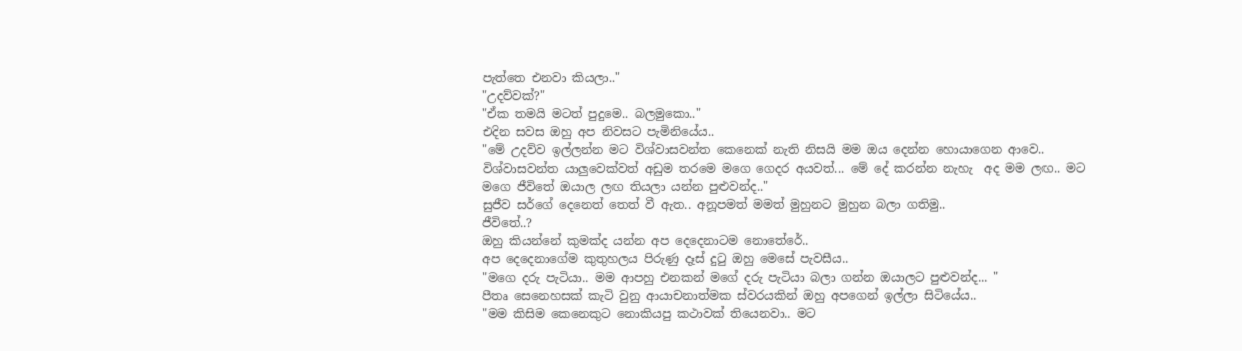පැත්තෙ එනවා කියලා.."
"උදව්වක්?"
"ඒක තමයි මටත් පුදුමෙ.. බලමුකො.."
එදින සවස ඔහු අප නිවසට පැමිනියේය..
"මේ උදව්ව ඉල්ලන්න මට විශ්වාසවන්ත කෙනෙක් නැති නිසයි මම ඔය දෙන්න හොයාගෙන ආවෙ.. විශ්වාසවන්ත යාලුවෙක්වත් අඩුම තරමෙ මගෙ ගෙදර අයවත්... මේ දේ කරන්න නැහැ  අද මම ලඟ.. මට මගෙ ජීවිතේ ඔයාල ලඟ තියලා යන්න පුළුවන්ද.."
සුජීව සර්ගේ දෙනෙත් තෙත් වී ඇත.. අනූපමත් මමත් මුහුනට මුහුන බලා ගතිමු..
ජීවිතේ..?
ඔහු කියන්නේ කුමක්ද යන්න අප දෙදෙනාටම නොතේරේ..
අප දෙදෙනාගේම කුතුහලය පිරුණු දෑස් දුටු ඔහු මෙසේ පැවසීය..
"මගෙ දරු පැටියා.. මම ආපහු එනකන් මගේ දරු පැටියා බලා ගන්න ඔයාලට පුළුවන්ද... "
පීතෘ සෙනෙහසක් කැටි වුනු ආයාචනාත්මක ස්වරයකින් ඔහු අපගෙන් ඉල්ලා සිටියේය..
"මම කිසිම කෙනෙකුට නොකියපු කථාවක් තියෙනවා.. මට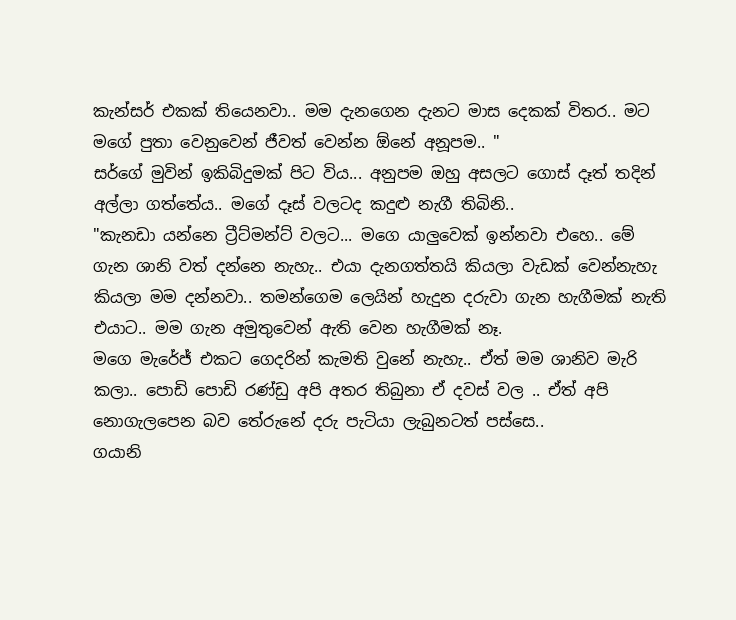කැන්සර් එකක් තියෙනවා.. මම දැනගෙන දැනට මාස දෙකක් විතර.. මට මගේ පුතා වෙනුවෙන් ජීවත් වෙන්න ඕනේ අනූපම.. "
සර්ගේ මුවින් ඉකිබිදුමක් පිට විය... අනුපම ඔහු අසලට ගොස් දෑත් තදින් අල්ලා ගත්තේය.. මගේ දෑස් වලටද කදුළු නැගී තිබිනි..
"කැනඩා යන්නෙ ට්‍රීට්මන්ට් වලට... මගෙ යාලුවෙක් ඉන්නවා එහෙ.. මේ ගැන ශානි වත් දන්නෙ නැහැ.. එයා දැනගත්තයි කියලා වැඩක් වෙන්නැහැ කියලා මම දන්නවා.. තමන්ගෙම ලෙයින් හැදුන දරුවා ගැන හැගීමක් නැති එයාට.. මම ගැන අමුතුවෙන් ඇති වෙන හැගීමක් නෑ.
මගෙ මැරේජ් එකට ගෙදරින් කැමති වුනේ නැහැ.. ඒත් මම ශානිව මැරි කලා.. පොඩි පොඩි රණ්ඩු අපි අතර තිබුනා ඒ දවස් වල .. ඒත් අපි නොගැලපෙන බව තේරුනේ දරු පැටියා ලැබුනටත් පස්සෙ..
ගයානි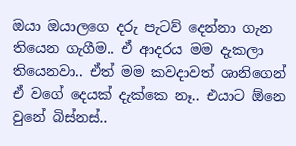ඔයා ඔයාලගෙ දරු පැටව් දෙන්නා ගැන තියෙන ගැගීම.. ඒ ආදරය මම දැකලා තියෙනවා.. ඒත් මම කවදාවත් ශානිගෙන් ඒ වගේ දෙයක් දැක්කෙ නෑ.. එයාට ඕනෙ වුනේ බිස්නස්..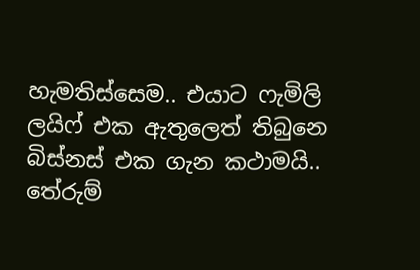හැමතිස්සෙම.. එයාට ෆැමිලි ලයිෆ් එක ඇතුලෙත් තිබුනෙ බිස්නස් එක ගැන කථාමයි.. තේරුම්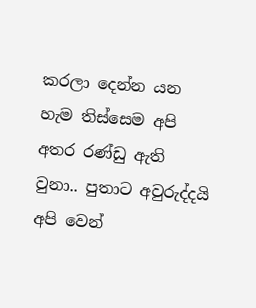කරලා දෙන්න යන හැම තිස්සෙම අපි අතර රණ්ඩු ඇති වුනා.. පුතාට අවුරුද්දයි අපි වෙන්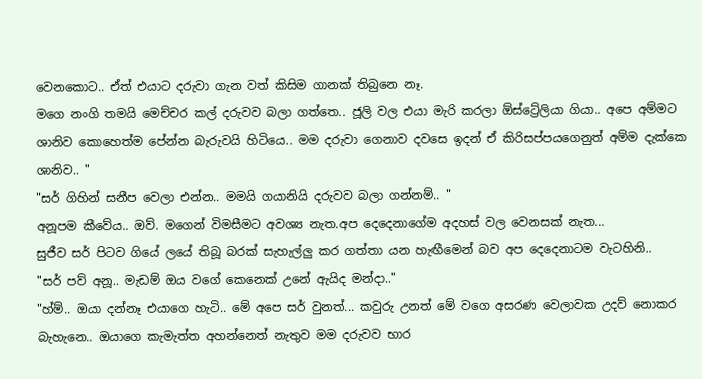වෙනකොට.. ඒත් එයාට දරුවා ගැන වත් කිසිම ගානක් තිබුනෙ නෑ.
මගෙ නංගි තමයි මෙච්චර කල් දරුවව බලා ගත්තෙ.. ජූලි වල එයා මැරි කරලා ඕස්ට්‍රේලියා ගියා.. අපෙ අම්මට ශානිව කොහෙත්ම පේන්න බැරුවයි හිටියෙ.. මම දරුවා ගෙනාව දවසෙ ඉදන් ඒ කිරිසප්පයගෙනුත් අම්ම දැක්කෙ ශානිව.. "
"සර් ගිහින් සනීප වෙලා එන්න.. මමයි ගයානියි දරුවව බලා ගන්නම්.. "
අනූපම කීවේය.. ඔව්. මගෙන් විමසීමට අවශ්‍ය නැත.අප දෙදෙනාගේම අදහස් වල වෙනසක් නැත...
සුජීව සර් පිටව ගියේ ලයේ තිබූ බරක් සැහැල්ලු කර ගත්තා යන හැඟීමෙන් බව අප දෙදෙනාටම වැටහිනි..
"සර් පව් අනූ.. මැඩම් ඔය වගේ කෙනෙක් උනේ ඇයිද මන්දා.."
"හ්ම්.. ඔයා දන්නෑ එයාගෙ හැටි.. මේ අපෙ සර් වුනත්... කවුරු උනත් මේ වගෙ අසරණ වෙලාවක උදව් නොකර බැහැනෙ.. ඔයාගෙ කැමැත්ත අහන්නෙත් නැතුව මම දරුවව භාර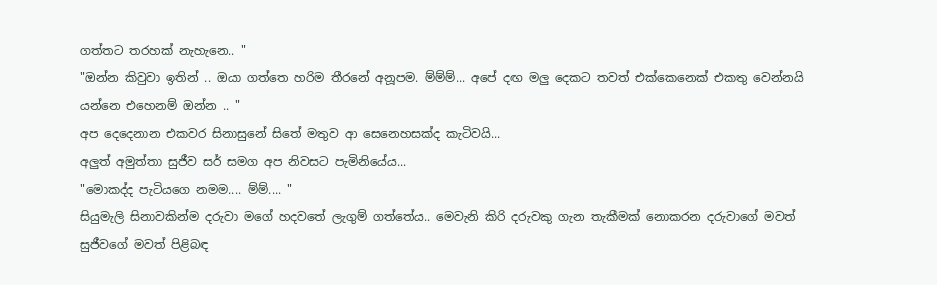ගත්තට තරහක් නැහැනෙ.. "
"ඔන්න කිවුවා ඉතින් .. ඔයා ගත්තෙ හරිම තීරනේ අනූපම. ම්ම්ම්... අපේ දඟ මලු දෙකට තවත් එක්කෙනෙක් එකතු වෙන්නයි යන්නෙ එහෙනම් ඔන්න .. "
අප දෙදෙනාන එකවර සිනාසුනේ සිතේ මතුව ආ සෙනෙහසක්ද කැටිවයි...
අලුත් අමුත්තා සුජීව සර් සමග අප නිවසට පැමිනියේය...
"මොකද්ද පැටියගෙ නමම.... ම්ම්.... "
සියුමැලි සිනාවකින්ම දරුවා මගේ හදවතේ ලැගුම් ගත්තේය.. මෙවැනි කිරි දරුවකු ගැන තැකීමක් නොකරන දරුවාගේ මවත් සුජීවගේ මවත් පිළිබඳ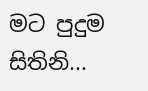මට පුදුම සිතිනි...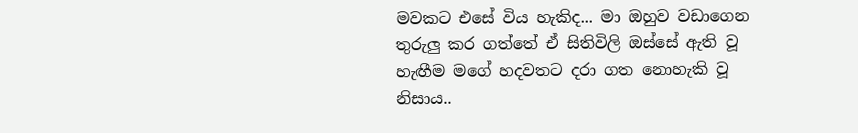මවකට එසේ විය හැකිද... මා ඔහුව වඩාගෙන තුරුලු කර ගත්තේ ඒ සිතිවිලි ඔස්සේ ඇති වූ හැඟීම මගේ හදවතට දරා ගත නොහැකි වූ නිසාය..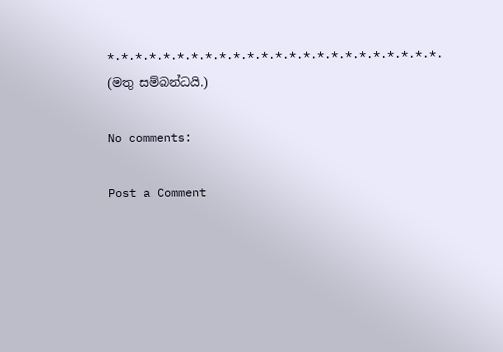*.*.*.*.*.*.*.*.*.*.*.*.*.*.*.*.*.*.*.*.*.*.*.*.
(මතු සම්බන්ධයි.)

No comments:

Post a Comment